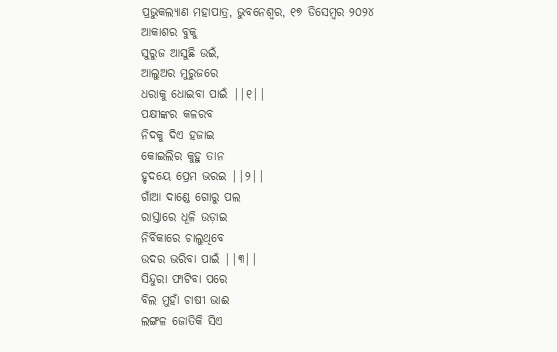ପ୍ରଭୁକଲ୍ୟାଣ ମହାପାତ୍ର, ଭୁବନେଶ୍ୱର, ୧୭ ଡିସେମ୍ବର ୨୦୨୪
ଆକାଶର ବୁକୁ
ସୁରୁଜ ଆସୁଛି ଉଇଁ,
ଆଲୁଅର ମୁରୁଜରେ
ଧରାକୁ ଧୋଇବା ପାଇଁ ||୧||
ପକ୍ଷୀଙ୍କର କଳରବ
ନିଦକୁ ଦିଏ ହଜାଇ
କୋଇଲିର କୁହୁ ତାନ
ହୃଦୟେ ପ୍ରେମ ଭରଇ ||୨||
ଗାଁଆ ଦାଣ୍ଡେ ଗୋରୁ ପଲ
ରାସ୍ତାରେ ଧୂଳି ଉଡ଼ାଇ
ନିର୍ବିକାରେ ଚାଲୁଥିବେ
ଉଦର ଭରିବା ପାଇଁ ||୩||
ସିନ୍ଦୁରା ଫାଟିବା ପରେ
ବିଲ ମୁହାଁ ଚାଷୀ ଭାଈ
ଲଙ୍ଗଳ ଜୋତିକି ସିଏ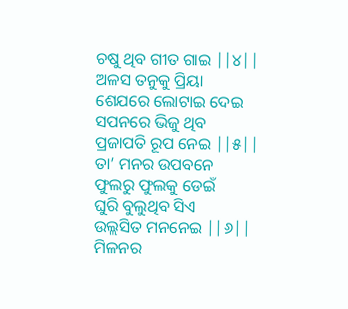ଚଷୁ ଥିବ ଗୀତ ଗାଇ ||୪||
ଅଳସ ତନୁକୁ ପ୍ରିୟା
ଶେଯରେ ଲୋଟାଇ ଦେଇ
ସପନରେ ଭିଜୁ ଥିବ
ପ୍ରଜାପତି ରୂପ ନେଇ ||୫||
ତା’ ମନର ଉପବନେ
ଫୁଲରୁ ଫୁଲକୁ ଡେଇଁ
ଘୁରି ବୁଲୁଥିବ ସିଏ
ଉଲ୍ଲସିତ ମନନେଇ ||୬||
ମିଳନର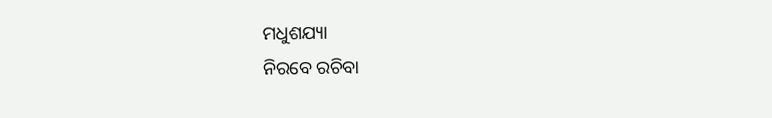ମଧୁଶଯ୍ୟା
ନିରବେ ରଚିବା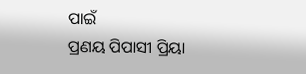ପାଇଁ
ପ୍ରଣୟ ପିପାସୀ ପ୍ରିୟା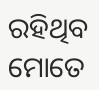ରହିଥିବ ମୋତେ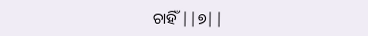ଚାହିଁ ||୭||